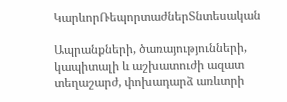ԿարևորՌեպորտաժներՏնտեսական

Ապրանքների, ծառայությունների, կապիտալի և աշխատուժի ազատ տեղաշարժ, փոխադարձ առևտրի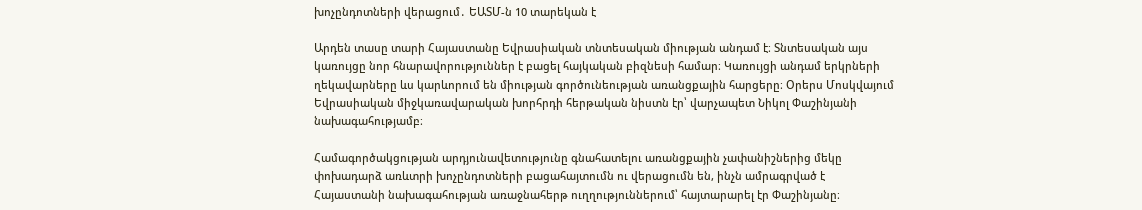խոչընդոտների վերացում․ ԵԱՏՄ-ն 10 տարեկան է

Արդեն տասը տարի Հայաստանը Եվրասիական տնտեսական միության անդամ է։ Տնտեսական այս կառույցը նոր հնարավորություններ է բացել հայկական բիզնեսի համար։ Կառույցի անդամ երկրների ղեկավարները ևս կարևորում են միության գործունեության առանցքային հարցերը։ Օրերս Մոսկվայում Եվրասիական միջկառավարական խորհրդի հերթական նիստն էր՝ վարչապետ Նիկոլ Փաշինյանի նախագահությամբ։

Համագործակցության արդյունավետությունը գնահատելու առանցքային չափանիշներից մեկը փոխադարձ առևտրի խոչընդոտների բացահայտումն ու վերացումն են, ինչն ամրագրված է Հայաստանի նախագահության առաջնահերթ ուղղություններում՝ հայտարարել էր Փաշինյանը։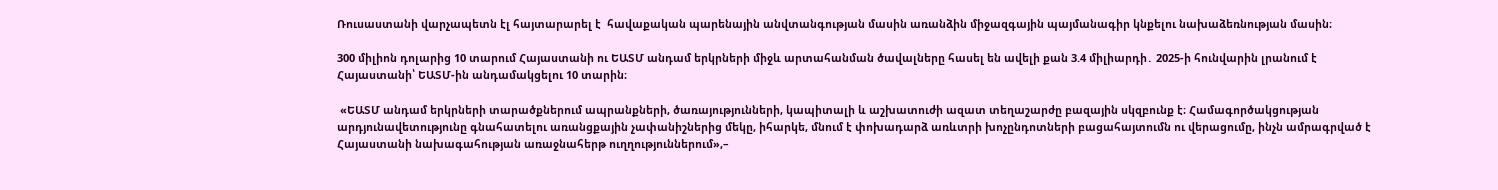Ռուսաստանի վարչապետն էլ հայտարարել է  հավաքական պարենային անվտանգության մասին առանձին միջազգային պայմանագիր կնքելու նախաձեռնության մասին։

300 միլիոն դոլարից 10 տարում Հայաստանի ու ԵԱՏՄ անդամ երկրների միջև արտահանման ծավալները հասել են ավելի քան 3.4 միլիարդի․ 2025-ի հունվարին լրանում է Հայաստանի՝ ԵԱՏՄ-ին անդամակցելու 10 տարին։

 «ԵԱՏՄ անդամ երկրների տարածքներում ապրանքների, ծառայությունների, կապիտալի և աշխատուժի ազատ տեղաշարժը բազային սկզբունք է։ Համագործակցության արդյունավետությունը գնահատելու առանցքային չափանիշներից մեկը, իհարկե, մնում է փոխադարձ առևտրի խոչընդոտների բացահայտումն ու վերացումը, ինչն ամրագրված է Հայաստանի նախագահության առաջնահերթ ուղղություններում»,–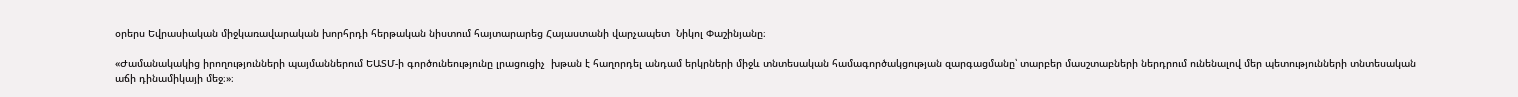օրերս Եվրասիական միջկառավարական խորհրդի հերթական նիստում հայտարարեց Հայաստանի վարչապետ  Նիկոլ Փաշինյանը։

«Ժամանակակից իրողությունների պայմաններում ԵԱՏՄ-ի գործունեությունը լրացուցիչ  խթան է հաղորդել անդամ երկրների միջև տնտեսական համագործակցության զարգացմանը՝ տարբեր մասշտաբների ներդրում ունենալով մեր պետությունների տնտեսական աճի դինամիկայի մեջ։»։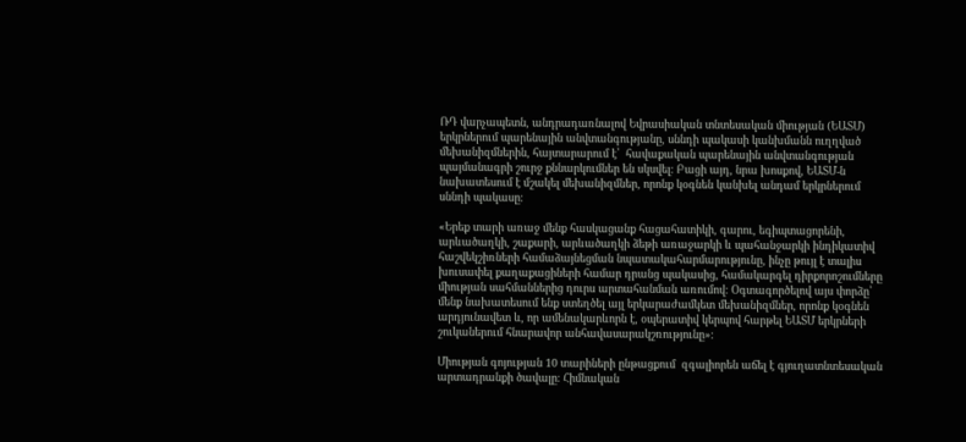ՌԴ վարչապետն, անդրադառնալով Եվրասիական տնտեսական միության (ԵԱՏՄ) երկրներում պարենային անվտանգությանը, սննդի պակասի կանխմանն ուղղված մեխանիզմներին, հայտարարում է՝  հավաքական պարենային անվտանգության պայմանագրի շուրջ քննարկումներ են սկսվել։ Բացի այդ, նրա խոսքով, ԵԱՏՄ-ն նախատեսում է մշակել մեխանիզմներ, որոնք կօգնեն կանխել անդամ երկրներում սննդի պակասը։

«Երեք տարի առաջ մենք հասկացանք հացահատիկի, գարու, եգիպտացորենի, արևածաղկի, շաքարի, արևածաղկի ձեթի առաջարկի և պահանջարկի ինդիկատիվ հաշվեկշիռների համաձայնեցման նպատակահարմարությունը, ինչը թույլ է տալիս խուսափել քաղաքացիների համար դրանց պակասից, համակարգել դիրքորոշումները միության սահմաններից դուրս արտահանման առումով։ Օգտագործելով այս փորձը՝ մենք նախատեսում ենք ստեղծել այլ երկարաժամկետ մեխանիզմներ, որոնք կօգնեն արդյունավետ և, որ ամենակարևորն է, օպերատիվ կերպով հարթել ԵԱՏՄ երկրների շուկաներում հնարավոր անհավասարակշռությունը»։

Միության գոյության 10 տարիների ընթացքում  զգալիորեն աճել է գյուղատնտեսական արտադրանքի ծավալը։ Հիմնական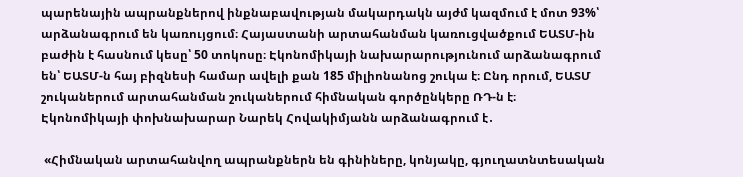պարենային ապրանքներով ինքնաբավության մակարդակն այժմ կազմում է մոտ 93%՝ արձանագրում են կառույցում։ Հայաստանի արտահանման կառուցվածքում ԵԱՏՄ-ին բաժին է հասնում կեսը՝ 50 տոկոսը։ Էկոնոմիկայի նախարարությունում արձանագրում են՝ ԵԱՏՄ-ն հայ բիզնեսի համար ավելի քան 185 միլիոնանոց շուկա է։ Ընդ որում, ԵԱՏՄ շուկաներում արտահանման շուկաներում հիմնական գործընկերը ՌԴ-ն է։ Էկոնոմիկայի փոխնախարար Նարեկ Հովակիմյանն արձանագրում է․

 «Հիմնական արտահանվող ապրանքներն են գինիները, կոնյակը, գյուղատնտեսական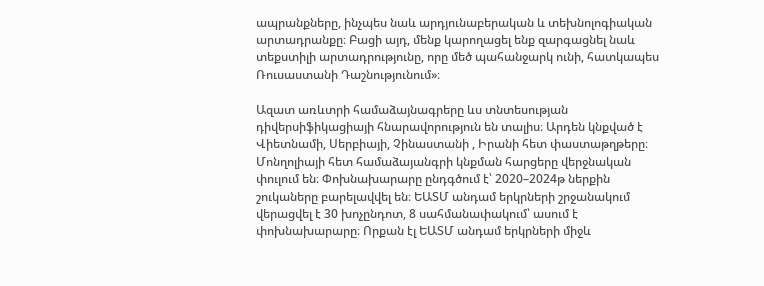ապրանքները, ինչպես նաև արդյունաբերական և տեխնոլոգիական արտադրանքը։ Բացի այդ, մենք կարողացել ենք զարգացնել նաև տեքստիլի արտադրությունը, որը մեծ պահանջարկ ունի, հատկապես Ռուսաստանի Դաշնությունում»։

Ազատ առևտրի համաձայնագրերը ևս տնտեսության դիվերսիֆիկացիայի հնարավորություն են տալիս։ Արդեն կնքված է Վիետնամի, Սերբիայի, Չինաստանի , Իրանի հետ փաստաթղթերը։ Մոնղոլիայի հետ համաձայանգրի կնքման հարցերը վերջնական փուլում են։ Փոխնախարարը ընդգծում է՝ 2020–2024թ ներքին շուկաները բարելավվել են։ ԵԱՏՄ անդամ երկրների շրջանակում վերացվել է 30 խոչընդոտ, 8 սահմանափակում՝ ասում է փոխնախարարը։ Որքան էլ ԵԱՏՄ անդամ երկրների միջև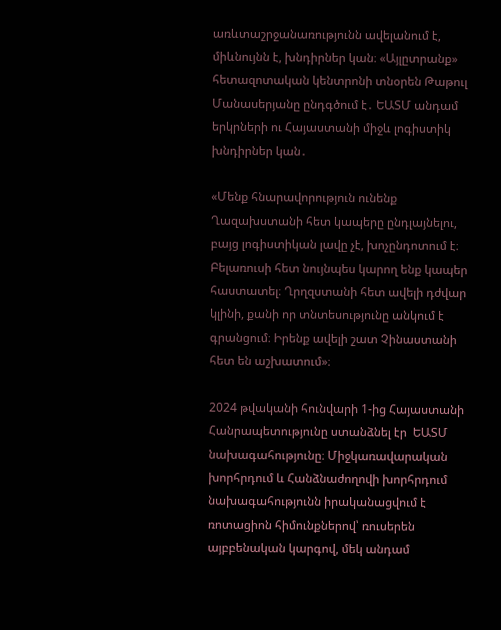առևտաշրջանառությունն ավելանում է, միևնույնն է, խնդիրներ կան։ «Այլըտրանք» հետազոտական կենտրոնի տնօրեն Թաթուլ Մանասերյանը ընդգծում է․ ԵԱՏՄ անդամ երկրների ու Հայաստանի միջև լոգիստիկ խնդիրներ կան․

«Մենք հնարավորություն ունենք Ղազախստանի հետ կապերը ընդլայնելու, բայց լոգիստիկան լավը չէ, խոչընդոտում է։ Բելառուսի հետ նույնպես կարող ենք կապեր հաստատել։ Ղրղզստանի հետ ավելի դժվար կլինի, քանի որ տնտեսությունը անկում է գրանցում։ Իրենք ավելի շատ Չինաստանի հետ են աշխատում»։

2024 թվականի հունվարի 1-ից Հայաստանի Հանրապետությունը ստանձնել էր  ԵԱՏՄ նախագահությունը։ Միջկառավարական խորհրդում և Հանձնաժողովի խորհրդում նախագահությունն իրականացվում է ռոտացիոն հիմունքներով՝ ռուսերեն այբբենական կարգով, մեկ անդամ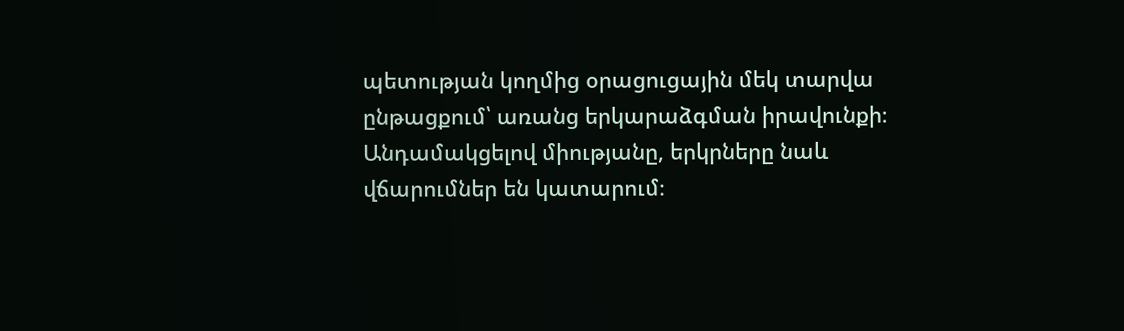պետության կողմից օրացուցային մեկ տարվա ընթացքում՝ առանց երկարաձգման իրավունքի։ Անդամակցելով միությանը, երկրները նաև վճարումներ են կատարում։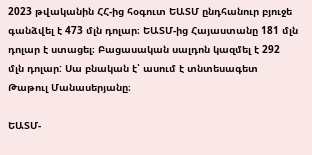2023 թվականին ՀՀ-ից հօգուտ ԵԱՏՄ ընդհանուր բյուջե գանձվել է 473 մլն դոլար։ ԵԱՏՄ-ից Հայաստանը 181 մլն դոլար է ստացել։ Բացասական սալդոն կազմել է 292 մլն դոլար: Սա բնական է՝ ասում է տնտեսագետ Թաթուլ Մանասերյանը։

ԵԱՏՄ-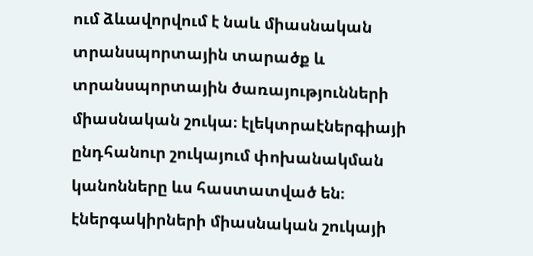ում ձևավորվում է նաև միասնական տրանսպորտային տարածք և տրանսպորտային ծառայությունների միասնական շուկա։ էլեկտրաէներգիայի ընդհանուր շուկայում փոխանակման կանոնները ևս հաստատված են։ էներգակիրների միասնական շուկայի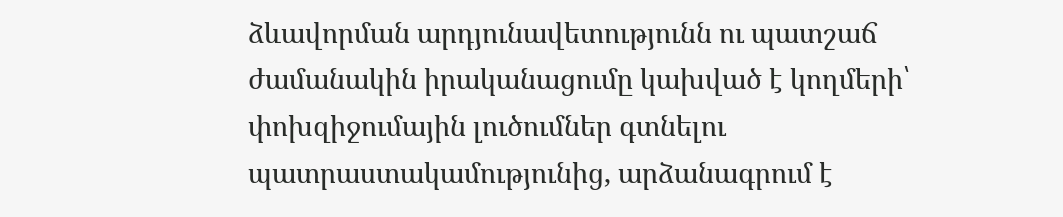ձևավորման արդյունավետությունն ու պատշաճ ժամանակին իրականացումը կախված է կողմերի՝ փոխզիջումային լուծումներ գտնելու պատրաստակամությունից, արձանագրում է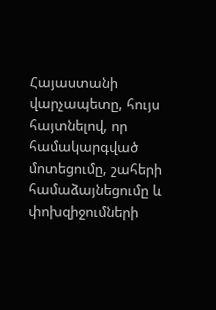Հայաստանի վարչապետը, հույս հայտնելով, որ համակարգված մոտեցումը, շահերի համաձայնեցումը և փոխզիջումների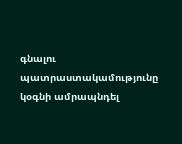գնալու պատրաստակամությունը կօգնի ամրապնդել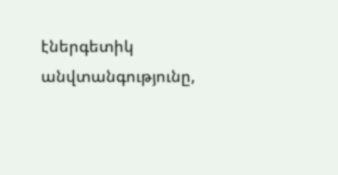էներգետիկ անվտանգությունը,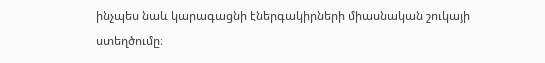ինչպես նաև կարագացնի էներգակիրների միասնական շուկայի ստեղծումը։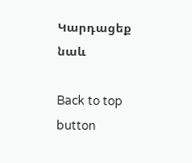Կարդացեք նաև

Back to top button